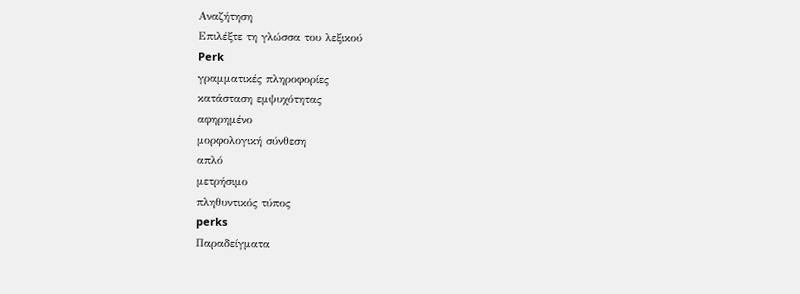Αναζήτηση
Επιλέξτε τη γλώσσα του λεξικού
Perk
γραμματικές πληροφορίες
κατάσταση εμψυχότητας
αφηρημένο
μορφολογική σύνθεση
απλό
μετρήσιμο
πληθυντικός τύπος
perks
Παραδείγματα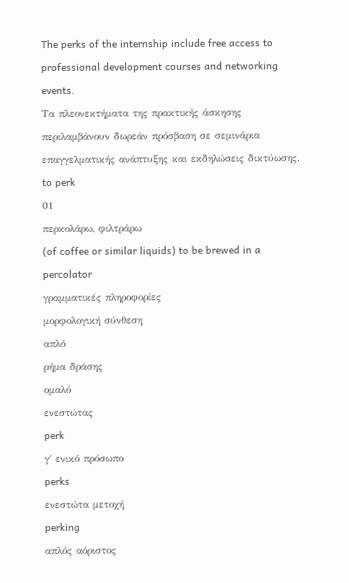The perks of the internship include free access to professional development courses and networking events.
Τα πλεονεκτήματα της πρακτικής άσκησης περιλαμβάνουν δωρεάν πρόσβαση σε σεμινάρια επαγγελματικής ανάπτυξης και εκδηλώσεις δικτύωσης.
to perk
01
περκολάρω, φιλτράρω
(of coffee or similar liquids) to be brewed in a percolator
γραμματικές πληροφορίες
μορφολογική σύνθεση
απλό
ρήμα δράσης
ομαλό
ενεστώτας
perk
γ΄ ενικό πρόσωπο
perks
ενεστώτα μετοχή
perking
απλός αόριστος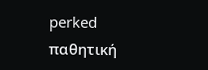perked
παθητική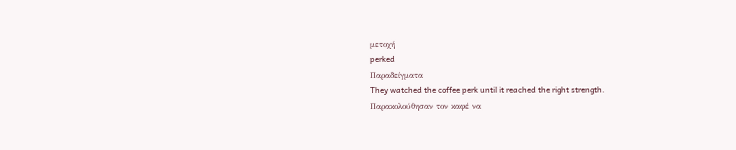μετοχή
perked
Παραδείγματα
They watched the coffee perk until it reached the right strength.
Παρακολούθησαν τον καφέ να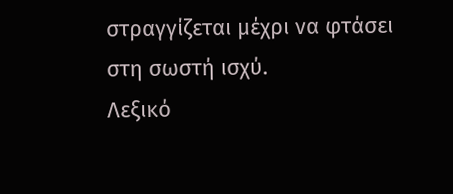στραγγίζεται μέχρι να φτάσει στη σωστή ισχύ.
Λεξικό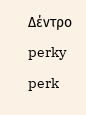Δέντρο
perky
perk